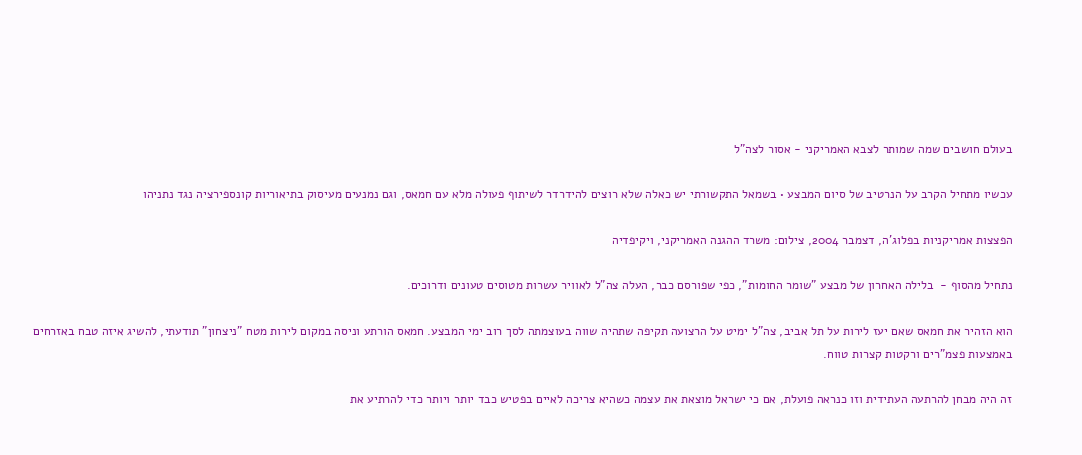בעולם חושבים שמה שמותר לצבא האמריקני - אסור לצה"ל

עכשיו מתחיל הקרב על הנרטיב של סיום המבצע • בשמאל התקשורתי יש כאלה שלא רוצים להידרדר לשיתוף פעולה מלא עם חמאס, וגם נמנעים מעיסוק בתיאוריות קונספירציה נגד נתניהו

הפצצות אמריקניות בפלוג'ה, דצמבר 2004, צילום: משרד ההגנה האמריקני, ויקיפדיה

נתחיל מהסוף -  בלילה האחרון של מבצע "שומר החומות", כפי שפורסם כבר, העלה צה"ל לאוויר עשרות מטוסים טעונים ודרוכים.

הוא הזהיר את חמאס שאם יעז לירות על תל אביב, צה"ל ימיט על הרצועה תקיפה שתהיה שווה בעוצמתה לסך רוב ימי המבצע. חמאס הורתע וניסה במקום לירות מטח "ניצחון" תודעתי, להשיג איזה טבח באזרחים באמצעות פצמ"רים ורקטות קצרות טווח.

זה היה מבחן להרתעה העתידית וזו כנראה פועלת, אם כי ישראל מוצאת את עצמה כשהיא צריכה לאיים בפטיש כבד יותר ויותר כדי להרתיע את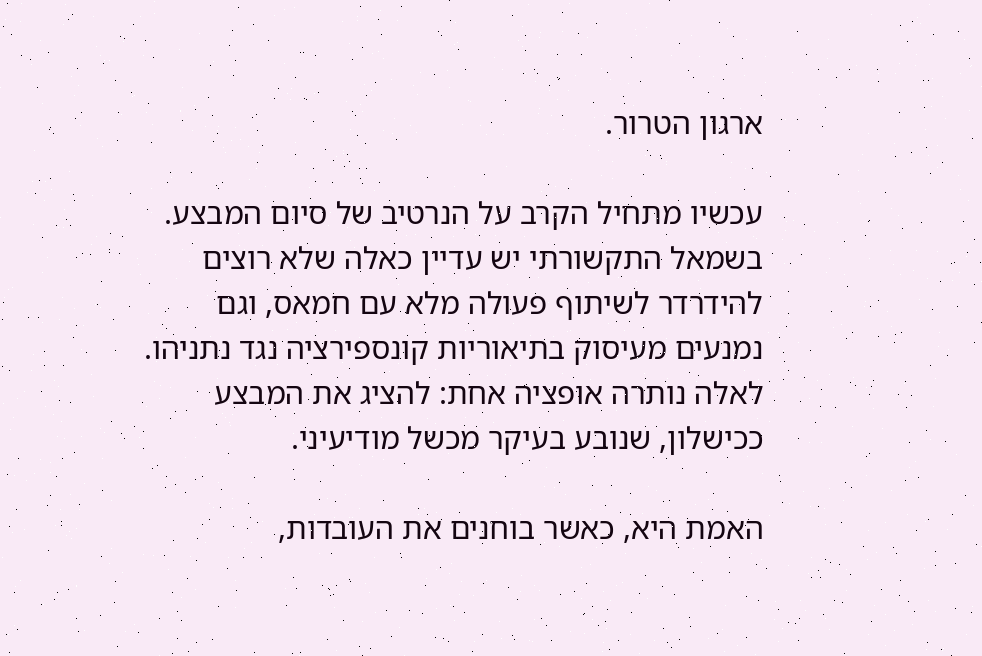ארגון הטרור.

עכשיו מתחיל הקרב על הנרטיב של סיום המבצע. בשמאל התקשורתי יש עדיין כאלה שלא רוצים להידרדר לשיתוף פעולה מלא עם חמאס, וגם נמנעים מעיסוק בתיאוריות קונספירציה נגד נתניהו. לאלה נותרה אופציה אחת: להציג את המבצע ככישלון, שנובע בעיקר מכשל מודיעיני.

האמת היא, כאשר בוחנים את העובדות,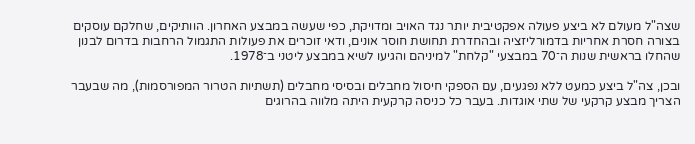שצה"ל מעולם לא ביצע פעולה אפקטיבית יותר נגד האויב ומדויקת, כפי שעשה במבצע האחרון. הוותיקים, שחלקם עוסקים בצורה חסרת אחריות בדמורליזציה ובהחדרת תחושת חוסר אונים, ודאי זוכרים את פעולות התגמול הרחבות בדרום לבנון שהחלו בראשית שנות ה־70 במבצעי "קלחת" למיניהם והגיעו לשיא במבצע ליטני ב־1978.

ובכן, צה"ל ביצע כמעט ללא נפגעים, עם הספקי חיסול מחבלים ובסיסי מחבלים (תשתיות הטרור המפורסמות), מה שבעבר הצריך מבצע קרקעי של שתי אוגדות. בעבר כל כניסה קרקעית היתה מלווה בהרוגים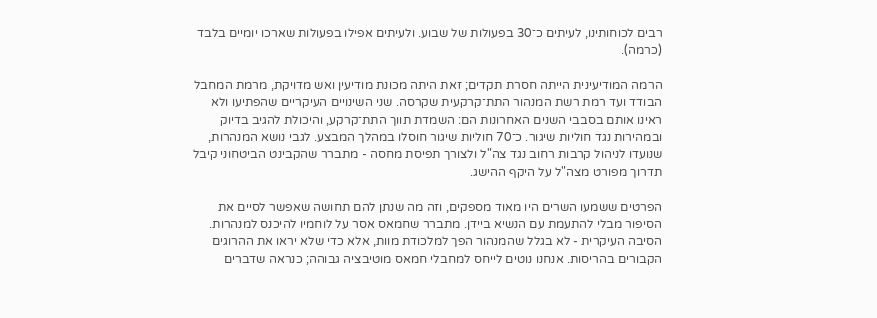רבים לכוחותינו, לעיתים כ־30 בפעולות של שבוע. ולעיתים אפילו בפעולות שארכו יומיים בלבד (כרמה).

הרמה המודיעינית הייתה חסרת תקדים; זאת היתה מכונת מודיעין ואש מדויקת, מרמת המחבל הבודד ועד רמת רשת המנהור התת־קרקעית שקרסה. שני השינויים העיקריים שהפתיעו ולא ראינו אותם בסבבי השנים האחרונות הם: השמדת תווך התת־קרקע, והיכולת להגיב בדיוק ובמהירות נגד חוליות שיגור. כ־70 חוליות שיגור חוסלו במהלך המבצע. לגבי נושא המנהרות, שנועדו לניהול קרבות רחוב נגד צה"ל ולצורך תפיסת מחסה - מתברר שהקבינט הביטחוני קיבל תדרוך מפורט מצה"ל על היקף ההישג.

הפרטים ששמעו השרים היו מאוד מספקים, וזה מה שנתן להם תחושה שאפשר לסיים את הסיפור מבלי להתעמת עם הנשיא ביידן. מתברר שחמאס אסר על לוחמיו להיכנס למנהרות. הסיבה העיקרית - לא בגלל שהמנהור הפך למלכודת מוות, אלא כדי שלא יראו את ההרוגים הקבורים בהריסות. אנחנו נוטים לייחס למחבלי חמאס מוטיבציה גבוהה; כנראה שדברים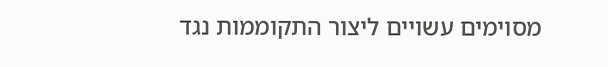מסוימים עשויים ליצור התקוממות נגד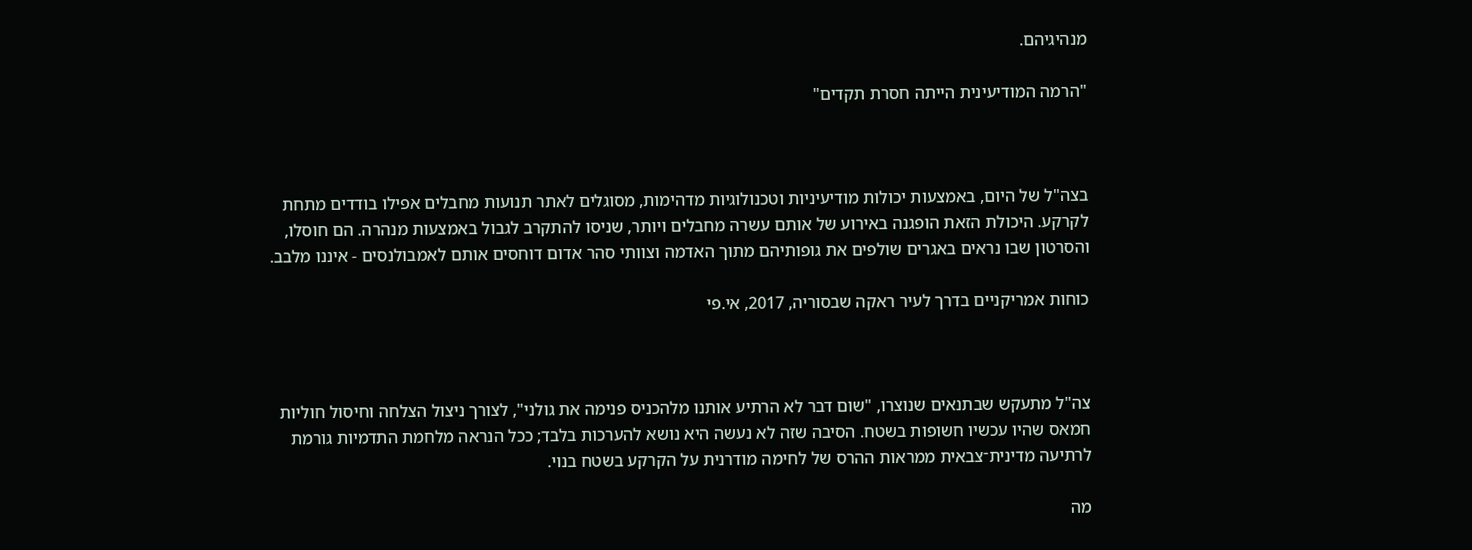מנהיגיהם.

"הרמה המודיעינית הייתה חסרת תקדים"



בצה"ל של היום, באמצעות יכולות מודיעיניות וטכנולוגיות מדהימות, מסוגלים לאתר תנועות מחבלים אפילו בודדים מתחת לקרקע. היכולת הזאת הופגנה באירוע של אותם עשרה מחבלים ויותר, שניסו להתקרב לגבול באמצעות מנהרה. הם חוסלו, והסרטון שבו נראים באגרים שולפים את גופותיהם מתוך האדמה וצוותי סהר אדום דוחסים אותם לאמבולנסים - איננו מלבב.

כוחות אמריקניים בדרך לעיר ראקה שבסוריה, 2017, אי.פי



צה"ל מתעקש שבתנאים שנוצרו, "שום דבר לא הרתיע אותנו מלהכניס פנימה את גולני", לצורך ניצול הצלחה וחיסול חוליות חמאס שהיו עכשיו חשופות בשטח. הסיבה שזה לא נעשה היא נושא להערכות בלבד; ככל הנראה מלחמת התדמיות גורמת לרתיעה מדינית־צבאית ממראות ההרס של לחימה מודרנית על הקרקע בשטח בנוי.

מה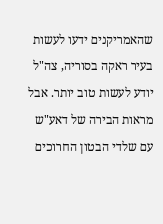שהאמריקנים ידעו לעשות בעיר ראקה בסוריה, צה"ל יודע לעשות טוב יותר. אבל מראות הבירה של דאע"ש עם שלדי הבטון החרוכים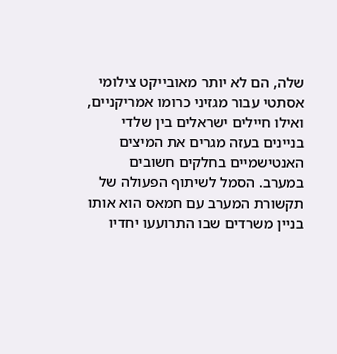שלה, הם לא יותר מאובייקט צילומי אסתטי עבור מגזיני כרומו אמריקניים, ואילו חיילים ישראלים בין שלדי בניינים בעזה מגרים את המיצים האנטישמיים בחלקים חשובים במערב. הסמל לשיתוף הפעולה של תקשורת המערב עם חמאס הוא אותו בניין משרדים שבו התרועעו יחדיו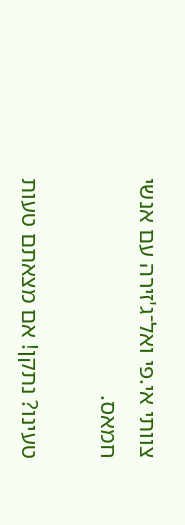צוותי אי.פי ואל־ג'זירה עם אנשי חמאס.

טעינו? נתקן! אם מצאתם טעות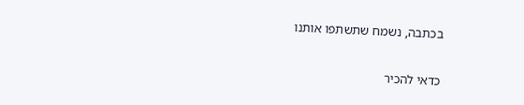בכתבה, נשמח שתשתפו אותנו

כדאי להכיר